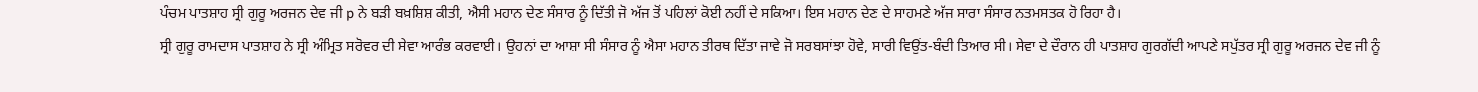ਪੰਚਮ ਪਾਤਸ਼ਾਹ ਸ੍ਰੀ ਗੁਰੂ ਅਰਜਨ ਦੇਵ ਜੀ p ਨੇ ਬੜੀ ਬਖ਼ਸ਼ਿਸ਼ ਕੀਤੀ, ਐਸੀ ਮਹਾਨ ਦੇਣ ਸੰਸਾਰ ਨੂੰ ਦਿੱਤੀ ਜੋ ਅੱਜ ਤੋਂ ਪਹਿਲਾਂ ਕੋਈ ਨਹੀਂ ਦੇ ਸਕਿਆ। ਇਸ ਮਹਾਨ ਦੇਣ ਦੇ ਸਾਹਮਣੇ ਅੱਜ ਸਾਰਾ ਸੰਸਾਰ ਨਤਮਸਤਕ ਹੋ ਰਿਹਾ ਹੈ।
ਸ੍ਰੀ ਗੁਰੂ ਰਾਮਦਾਸ ਪਾਤਸ਼ਾਹ ਨੇ ਸ੍ਰੀ ਅੰਮ੍ਰਿਤ ਸਰੋਵਰ ਦੀ ਸੇਵਾ ਆਰੰਭ ਕਰਵਾਈ। ਉਹਨਾਂ ਦਾ ਆਸ਼ਾ ਸੀ ਸੰਸਾਰ ਨੂੰ ਐਸਾ ਮਹਾਨ ਤੀਰਥ ਦਿੱਤਾ ਜਾਵੇ ਜੋ ਸਰਬਸਾਂਝਾ ਹੋਵੇ, ਸਾਰੀ ਵਿਉਂਤ-ਬੰਦੀ ਤਿਆਰ ਸੀ। ਸੇਵਾ ਦੇ ਦੌਰਾਨ ਹੀ ਪਾਤਸ਼ਾਹ ਗੁਰਗੱਦੀ ਆਪਣੇ ਸਪੁੱਤਰ ਸ੍ਰੀ ਗੁਰੂ ਅਰਜਨ ਦੇਵ ਜੀ ਨੂੰ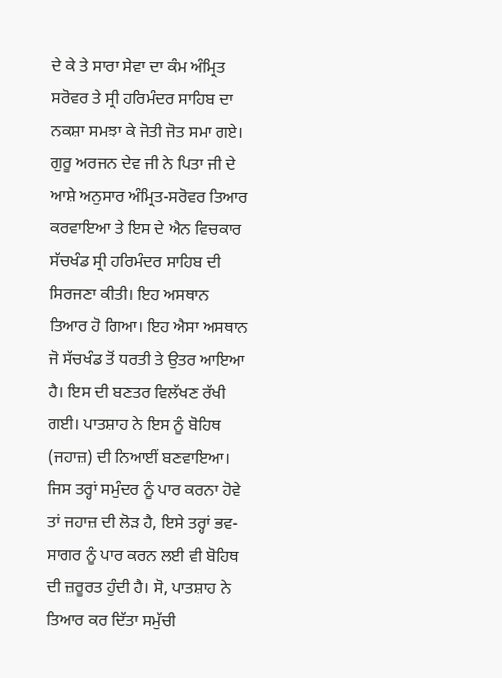ਦੇ ਕੇ ਤੇ ਸਾਰਾ ਸੇਵਾ ਦਾ ਕੰਮ ਅੰਮ੍ਰਿਤ ਸਰੋਵਰ ਤੇ ਸ੍ਰੀ ਹਰਿਮੰਦਰ ਸਾਹਿਬ ਦਾ ਨਕਸ਼ਾ ਸਮਝਾ ਕੇ ਜੋਤੀ ਜੋਤ ਸਮਾ ਗਏ। ਗੁਰੂ ਅਰਜਨ ਦੇਵ ਜੀ ਨੇ ਪਿਤਾ ਜੀ ਦੇ ਆਸ਼ੇ ਅਨੁਸਾਰ ਅੰਮ੍ਰਿਤ-ਸਰੋਵਰ ਤਿਆਰ ਕਰਵਾਇਆ ਤੇ ਇਸ ਦੇ ਐਨ ਵਿਚਕਾਰ ਸੱਚਖੰਡ ਸ੍ਰੀ ਹਰਿਮੰਦਰ ਸਾਹਿਬ ਦੀ ਸਿਰਜਣਾ ਕੀਤੀ। ਇਹ ਅਸਥਾਨ ਤਿਆਰ ਹੋ ਗਿਆ। ਇਹ ਐਸਾ ਅਸਥਾਨ ਜੋ ਸੱਚਖੰਡ ਤੋਂ ਧਰਤੀ ਤੇ ਉਤਰ ਆਇਆ ਹੈ। ਇਸ ਦੀ ਬਣਤਰ ਵਿਲੱਖਣ ਰੱਖੀ ਗਈ। ਪਾਤਸ਼ਾਹ ਨੇ ਇਸ ਨੂੰ ਬੋਹਿਥ (ਜਹਾਜ਼) ਦੀ ਨਿਆਈਂ ਬਣਵਾਇਆ। ਜਿਸ ਤਰ੍ਹਾਂ ਸਮੁੰਦਰ ਨੂੰ ਪਾਰ ਕਰਨਾ ਹੋਵੇ ਤਾਂ ਜਹਾਜ਼ ਦੀ ਲੋੜ ਹੈ, ਇਸੇ ਤਰ੍ਹਾਂ ਭਵ-ਸਾਗਰ ਨੂੰ ਪਾਰ ਕਰਨ ਲਈ ਵੀ ਬੋਹਿਥ ਦੀ ਜ਼ਰੂਰਤ ਹੁੰਦੀ ਹੈ। ਸੋ, ਪਾਤਸ਼ਾਹ ਨੇ ਤਿਆਰ ਕਰ ਦਿੱਤਾ ਸਮੁੱਚੀ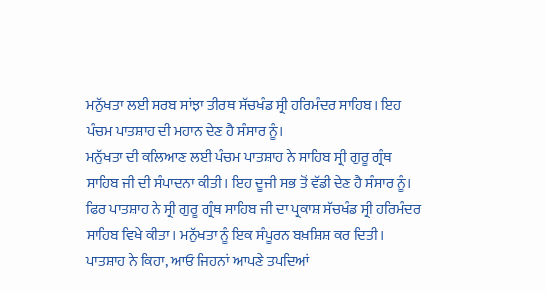ਮਨੁੱਖਤਾ ਲਈ ਸਰਬ ਸਾਂਝਾ ਤੀਰਥ ਸੱਚਖੰਡ ਸ੍ਰੀ ਹਰਿਮੰਦਰ ਸਾਹਿਬ। ਇਹ ਪੰਚਮ ਪਾਤਸ਼ਾਹ ਦੀ ਮਹਾਨ ਦੇਣ ਹੈ ਸੰਸਾਰ ਨੂੰ।
ਮਨੁੱਖਤਾ ਦੀ ਕਲਿਆਣ ਲਈ ਪੰਚਮ ਪਾਤਸ਼ਾਹ ਨੇ ਸਾਹਿਬ ਸ੍ਰੀ ਗੁਰੂ ਗ੍ਰੰਥ ਸਾਹਿਬ ਜੀ ਦੀ ਸੰਪਾਦਨਾ ਕੀਤੀ। ਇਹ ਦੂਜੀ ਸਭ ਤੋਂ ਵੱਡੀ ਦੇਣ ਹੈ ਸੰਸਾਰ ਨੂੰ। ਫਿਰ ਪਾਤਸ਼ਾਹ ਨੇ ਸ੍ਰੀ ਗੁਰੂ ਗ੍ਰੰਥ ਸਾਹਿਬ ਜੀ ਦਾ ਪ੍ਰਕਾਸ਼ ਸੱਚਖੰਡ ਸ੍ਰੀ ਹਰਿਮੰਦਰ ਸਾਹਿਬ ਵਿਖੇ ਕੀਤਾ। ਮਨੁੱਖਤਾ ਨੂੰ ਇਕ ਸੰਪੂਰਨ ਬਖ਼ਸ਼ਿਸ਼ ਕਰ ਦਿਤੀ। ਪਾਤਸ਼ਾਹ ਨੇ ਕਿਹਾ, ਆਓ ਜਿਹਨਾਂ ਆਪਣੇ ਤਪਦਿਆਂ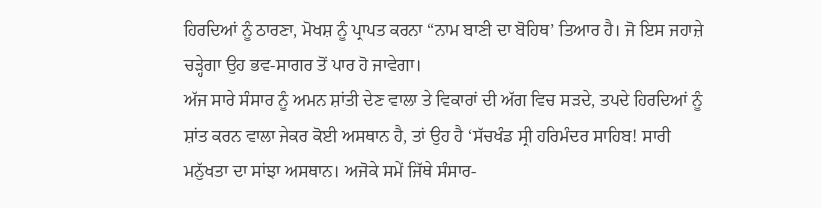ਹਿਰਦਿਆਂ ਨੂੰ ਠਾਰਣਾ, ਮੋਖਸ਼ ਨੂੰ ਪ੍ਰਾਪਤ ਕਰਨਾ “ਨਾਮ ਬਾਣੀ ਦਾ ਬੋਹਿਥ’ ਤਿਆਰ ਹੈ। ਜੋ ਇਸ ਜਹਾਜ਼ੇ ਚੜ੍ਹੇਗਾ ਉਹ ਭਵ-ਸਾਗਰ ਤੋਂ ਪਾਰ ਹੋ ਜਾਵੇਗਾ।
ਅੱਜ ਸਾਰੇ ਸੰਸਾਰ ਨੂੰ ਅਮਨ ਸ਼ਾਂਤੀ ਦੇਣ ਵਾਲਾ ਤੇ ਵਿਕਾਰਾਂ ਦੀ ਅੱਗ ਵਿਚ ਸੜਦੇ, ਤਪਦੇ ਹਿਰਦਿਆਂ ਨੂੰ ਸ਼ਾਂਤ ਕਰਨ ਵਾਲਾ ਜੇਕਰ ਕੋਈ ਅਸਥਾਨ ਹੈ, ਤਾਂ ਉਹ ਹੈ ‘ਸੱਚਖੰਡ ਸ੍ਰੀ ਹਰਿਮੰਦਰ ਸਾਹਿਬ! ਸਾਰੀ ਮਨੁੱਖਤਾ ਦਾ ਸਾਂਝਾ ਅਸਥਾਨ। ਅਜੋਕੇ ਸਮੇਂ ਜਿੱਥੇ ਸੰਸਾਰ-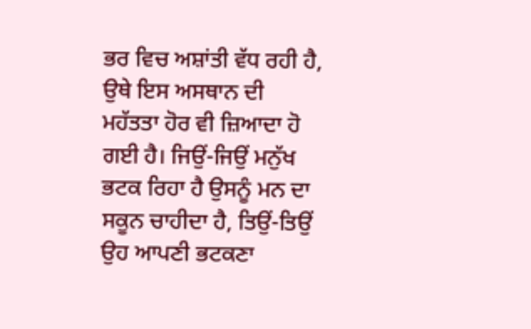ਭਰ ਵਿਚ ਅਸ਼ਾਂਤੀ ਵੱਧ ਰਹੀ ਹੈ, ਉਥੇ ਇਸ ਅਸਥਾਨ ਦੀ ਮਹੱਤਤਾ ਹੋਰ ਵੀ ਜ਼ਿਆਦਾ ਹੋ ਗਈ ਹੈ। ਜਿਉਂ-ਜਿਉਂ ਮਨੁੱਖ ਭਟਕ ਰਿਹਾ ਹੈ ਉਸਨੂੰ ਮਨ ਦਾ ਸਕੂਨ ਚਾਹੀਦਾ ਹੈ, ਤਿਉਂ-ਤਿਉਂ ਉਹ ਆਪਣੀ ਭਟਕਣਾ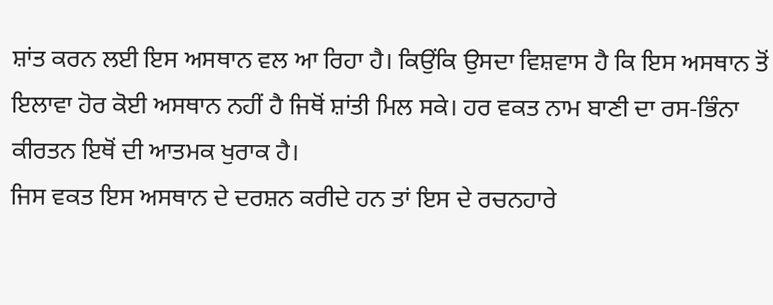ਸ਼ਾਂਤ ਕਰਨ ਲਈ ਇਸ ਅਸਥਾਨ ਵਲ ਆ ਰਿਹਾ ਹੈ। ਕਿਉਂਕਿ ਉਸਦਾ ਵਿਸ਼ਵਾਸ ਹੈ ਕਿ ਇਸ ਅਸਥਾਨ ਤੋਂ ਇਲਾਵਾ ਹੋਰ ਕੋਈ ਅਸਥਾਨ ਨਹੀਂ ਹੈ ਜਿਥੋਂ ਸ਼ਾਂਤੀ ਮਿਲ ਸਕੇ। ਹਰ ਵਕਤ ਨਾਮ ਬਾਣੀ ਦਾ ਰਸ-ਭਿੰਨਾ ਕੀਰਤਨ ਇਥੋਂ ਦੀ ਆਤਮਕ ਖੁਰਾਕ ਹੈ।
ਜਿਸ ਵਕਤ ਇਸ ਅਸਥਾਨ ਦੇ ਦਰਸ਼ਨ ਕਰੀਦੇ ਹਨ ਤਾਂ ਇਸ ਦੇ ਰਚਨਹਾਰੇ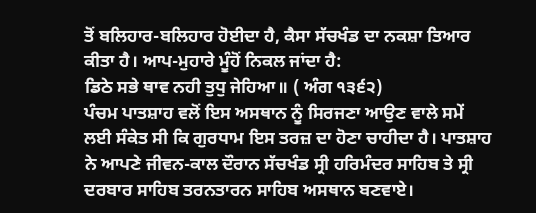ਤੋਂ ਬਲਿਹਾਰ-ਬਲਿਹਾਰ ਹੋਈਦਾ ਹੈ, ਕੈਸਾ ਸੱਚਖੰਡ ਦਾ ਨਕਸ਼ਾ ਤਿਆਰ ਕੀਤਾ ਹੈ। ਆਪ-ਮੁਹਾਰੇ ਮੂੰਹੋਂ ਨਿਕਲ ਜਾਂਦਾ ਹੈ:
ਡਿਠੇ ਸਭੇ ਥਾਵ ਨਹੀ ਤੁਧੁ ਜੇਹਿਆ॥ ( ਅੰਗ ੧੩੬੨)
ਪੰਚਮ ਪਾਤਸ਼ਾਹ ਵਲੋਂ ਇਸ ਅਸਥਾਨ ਨੂੰ ਸਿਰਜਣਾ ਆਉਣ ਵਾਲੇ ਸਮੇਂ ਲਈ ਸੰਕੇਤ ਸੀ ਕਿ ਗੁਰਧਾਮ ਇਸ ਤਰਜ਼ ਦਾ ਹੋਣਾ ਚਾਹੀਦਾ ਹੈ। ਪਾਤਸ਼ਾਹ ਨੇ ਆਪਣੇ ਜੀਵਨ-ਕਾਲ ਦੌਰਾਨ ਸੱਚਖੰਡ ਸ੍ਰੀ ਹਰਿਮੰਦਰ ਸਾਹਿਬ ਤੇ ਸ੍ਰੀ ਦਰਬਾਰ ਸਾਹਿਬ ਤਰਨਤਾਰਨ ਸਾਹਿਬ ਅਸਥਾਨ ਬਣਵਾਏ।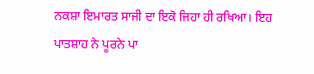ਨਕਸ਼ਾ ਇਮਾਰਤ ਸਾਜੀ ਦਾ ਇਕੋ ਜਿਹਾ ਹੀ ਰਖਿਆ। ਇਹ ਪਾਤਸ਼ਾਹ ਨੇ ਪੂਰਨੇ ਪਾ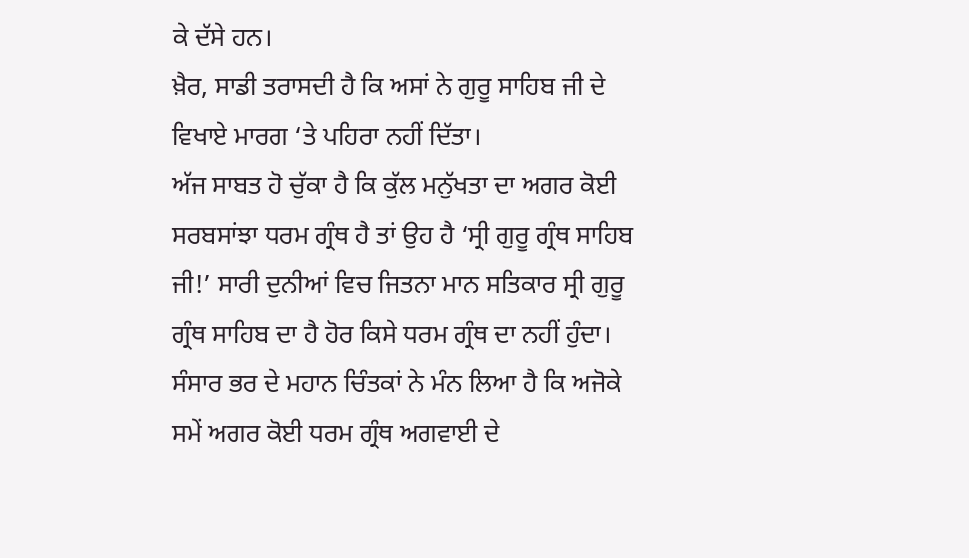ਕੇ ਦੱਸੇ ਹਨ।
ਖ਼ੈਰ, ਸਾਡੀ ਤਰਾਸਦੀ ਹੈ ਕਿ ਅਸਾਂ ਨੇ ਗੁਰੂ ਸਾਹਿਬ ਜੀ ਦੇ ਵਿਖਾਏ ਮਾਰਗ ‘ਤੇ ਪਹਿਰਾ ਨਹੀਂ ਦਿੱਤਾ।
ਅੱਜ ਸਾਬਤ ਹੋ ਚੁੱਕਾ ਹੈ ਕਿ ਕੁੱਲ ਮਨੁੱਖਤਾ ਦਾ ਅਗਰ ਕੋਈ ਸਰਬਸਾਂਝਾ ਧਰਮ ਗ੍ਰੰਥ ਹੈ ਤਾਂ ਉਹ ਹੈ ‘ਸ੍ਰੀ ਗੁਰੂ ਗ੍ਰੰਥ ਸਾਹਿਬ ਜੀ!’ ਸਾਰੀ ਦੁਨੀਆਂ ਵਿਚ ਜਿਤਨਾ ਮਾਨ ਸਤਿਕਾਰ ਸ੍ਰੀ ਗੁਰੂ ਗ੍ਰੰਥ ਸਾਹਿਬ ਦਾ ਹੈ ਹੋਰ ਕਿਸੇ ਧਰਮ ਗ੍ਰੰਥ ਦਾ ਨਹੀਂ ਹੁੰਦਾ। ਸੰਸਾਰ ਭਰ ਦੇ ਮਹਾਨ ਚਿੰਤਕਾਂ ਨੇ ਮੰਨ ਲਿਆ ਹੈ ਕਿ ਅਜੋਕੇ ਸਮੇਂ ਅਗਰ ਕੋਈ ਧਰਮ ਗ੍ਰੰਥ ਅਗਵਾਈ ਦੇ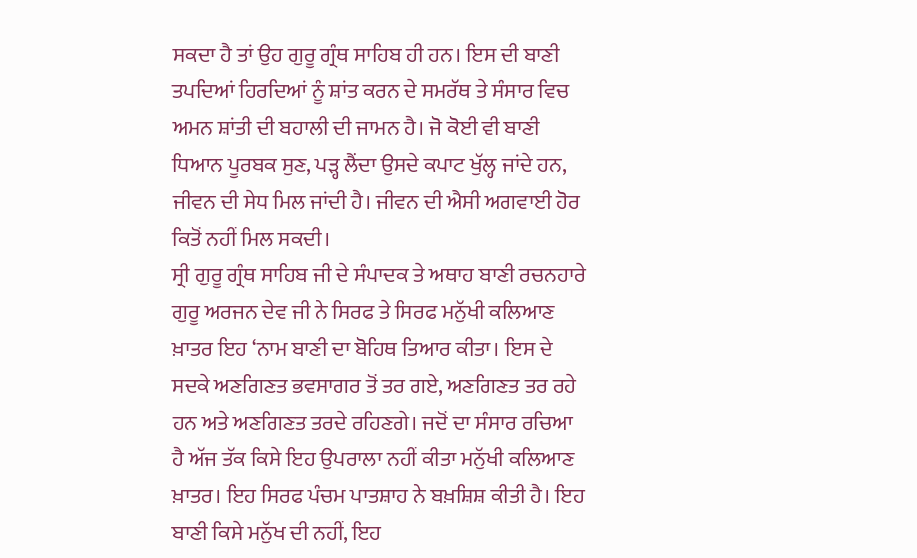ਸਕਦਾ ਹੈ ਤਾਂ ਉਹ ਗੁਰੂ ਗ੍ਰੰਥ ਸਾਹਿਬ ਹੀ ਹਨ। ਇਸ ਦੀ ਬਾਣੀ ਤਪਦਿਆਂ ਹਿਰਦਿਆਂ ਨੂੰ ਸ਼ਾਂਤ ਕਰਨ ਦੇ ਸਮਰੱਥ ਤੇ ਸੰਸਾਰ ਵਿਚ ਅਮਨ ਸ਼ਾਂਤੀ ਦੀ ਬਹਾਲੀ ਦੀ ਜਾਮਨ ਹੈ। ਜੋ ਕੋਈ ਵੀ ਬਾਣੀ ਧਿਆਨ ਪੂਰਬਕ ਸੁਣ, ਪੜ੍ਹ ਲੈਂਦਾ ਉਸਦੇ ਕਪਾਟ ਖੁੱਲ੍ਹ ਜਾਂਦੇ ਹਨ, ਜੀਵਨ ਦੀ ਸੇਧ ਮਿਲ ਜਾਂਦੀ ਹੈ। ਜੀਵਨ ਦੀ ਐਸੀ ਅਗਵਾਈ ਹੋਰ ਕਿਤੋਂ ਨਹੀਂ ਮਿਲ ਸਕਦੀ।
ਸ੍ਰੀ ਗੁਰੂ ਗ੍ਰੰਥ ਸਾਹਿਬ ਜੀ ਦੇ ਸੰਪਾਦਕ ਤੇ ਅਥਾਹ ਬਾਣੀ ਰਚਨਹਾਰੇ ਗੁਰੂ ਅਰਜਨ ਦੇਵ ਜੀ ਨੇ ਸਿਰਫ ਤੇ ਸਿਰਫ ਮਨੁੱਖੀ ਕਲਿਆਣ ਖ਼ਾਤਰ ਇਹ ‘ਨਾਮ ਬਾਣੀ ਦਾ ਬੋਹਿਥ ਤਿਆਰ ਕੀਤਾ। ਇਸ ਦੇ ਸਦਕੇ ਅਣਗਿਣਤ ਭਵਸਾਗਰ ਤੋਂ ਤਰ ਗਏ, ਅਣਗਿਣਤ ਤਰ ਰਹੇ ਹਨ ਅਤੇ ਅਣਗਿਣਤ ਤਰਦੇ ਰਹਿਣਗੇ। ਜਦੋਂ ਦਾ ਸੰਸਾਰ ਰਚਿਆ ਹੈ ਅੱਜ ਤੱਕ ਕਿਸੇ ਇਹ ਉਪਰਾਲਾ ਨਹੀਂ ਕੀਤਾ ਮਨੁੱਖੀ ਕਲਿਆਣ ਖ਼ਾਤਰ। ਇਹ ਸਿਰਫ ਪੰਚਮ ਪਾਤਸ਼ਾਹ ਨੇ ਬਖ਼ਸ਼ਿਸ਼ ਕੀਤੀ ਹੈ। ਇਹ ਬਾਣੀ ਕਿਸੇ ਮਨੁੱਖ ਦੀ ਨਹੀਂ, ਇਹ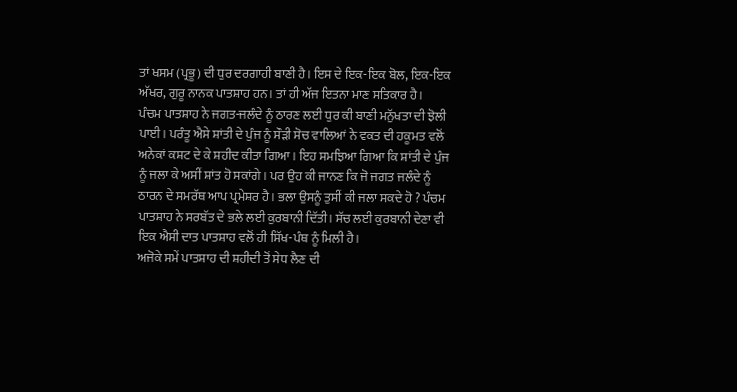ਤਾਂ ਖਸਮ (ਪ੍ਰਭੂ) ਦੀ ਧੁਰ ਦਰਗਾਹੀ ਬਾਣੀ ਹੈ। ਇਸ ਦੇ ਇਕ-ਇਕ ਬੋਲ, ਇਕ-ਇਕ ਅੱਖਰ, ਗੁਰੂ ਨਾਨਕ ਪਾਤਸ਼ਾਹ ਹਨ। ਤਾਂ ਹੀ ਅੱਜ ਇਤਨਾ ਮਾਣ ਸਤਿਕਾਰ ਹੈ।
ਪੰਚਮ ਪਾਤਸ਼ਾਹ ਨੇ ਜਗਤ-ਜਲੰਦੇ ਨੂੰ ਠਾਰਣ ਲਈ ਧੁਰ ਕੀ ਬਾਣੀ ਮਨੁੱਖਤਾ ਦੀ ਝੋਲੀ ਪਾਈ। ਪਰੰਤੂ ਐਸੇ ਸ਼ਾਂਤੀ ਦੇ ਪੁੰਜ ਨੂੰ ਸੌੜੀ ਸੋਚ ਵਾਲਿਆਂ ਨੇ ਵਕਤ ਦੀ ਹਕੂਮਤ ਵਲੋਂ ਅਨੇਕਾਂ ਕਸ਼ਟ ਦੇ ਕੇ ਸ਼ਹੀਦ ਕੀਤਾ ਗਿਆ। ਇਹ ਸਮਝਿਆ ਗਿਆ ਕਿ ਸ਼ਾਂਤੀ ਦੇ ਪੁੰਜ ਨੂੰ ਜਲਾ ਕੇ ਅਸੀਂ ਸ਼ਾਂਤ ਹੋ ਸਕਾਂਗੇ। ਪਰ ਉਹ ਕੀ ਜਾਨਣ ਕਿ ਜੋ ਜਗਤ ਜਲੰਦੇ ਨੂੰ ਠਾਰਨ ਦੇ ਸਮਰੱਥ ਆਪ ਪ੍ਰਮੇਸ਼ਰ ਹੈ। ਭਲਾ ਉਸਨੂੰ ਤੁਸੀਂ ਕੀ ਜਲਾ ਸਕਦੇ ਹੋ ? ਪੰਚਮ ਪਾਤਸ਼ਾਹ ਨੇ ਸਰਬੱਤ ਦੇ ਭਲੇ ਲਈ ਕੁਰਬਾਨੀ ਦਿੱਤੀ। ਸੱਚ ਲਈ ਕੁਰਬਾਨੀ ਦੇਣਾ ਵੀ ਇਕ ਐਸੀ ਦਾਤ ਪਾਤਸ਼ਾਹ ਵਲੋਂ ਹੀ ਸਿੱਖ-ਪੰਥ ਨੂੰ ਮਿਲੀ ਹੈ।
ਅਜੋਕੇ ਸਮੇਂ ਪਾਤਸ਼ਾਹ ਦੀ ਸ਼ਹੀਦੀ ਤੋਂ ਸੇਧ ਲੈਣ ਦੀ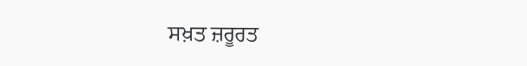ਸਖ਼ਤ ਜ਼ਰੂਰਤ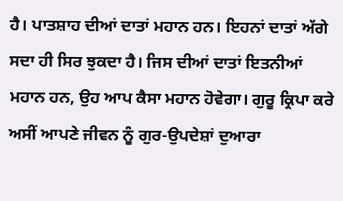ਹੈ। ਪਾਤਸ਼ਾਹ ਦੀਆਂ ਦਾਤਾਂ ਮਹਾਨ ਹਨ। ਇਹਨਾਂ ਦਾਤਾਂ ਅੱਗੇ ਸਦਾ ਹੀ ਸਿਰ ਝੁਕਦਾ ਹੈ। ਜਿਸ ਦੀਆਂ ਦਾਤਾਂ ਇਤਨੀਆਂ ਮਹਾਨ ਹਨ, ਉਹ ਆਪ ਕੈਸਾ ਮਹਾਨ ਹੋਵੇਗਾ। ਗੁਰੂ ਕ੍ਰਿਪਾ ਕਰੇ ਅਸੀਂ ਆਪਣੇ ਜੀਵਨ ਨੂੰ ਗੁਰ-ਉਪਦੇਸ਼ਾਂ ਦੁਆਰਾ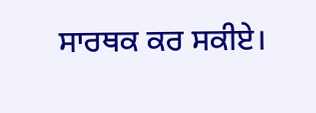ਸਾਰਥਕ ਕਰ ਸਕੀਏ।